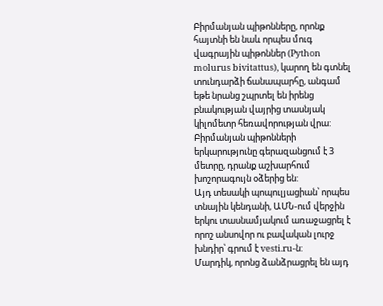Բիրմանյան պիթոնները, որոնք հայտնի են նաև որպես մուգ վագրային պիթոններ (Python molurus bivitattus), կարող են գտնել տունդարձի ճանապարհը, անգամ եթե նրանց շպրտել են իրենց բնակության վայրից տասնյակ կիլոմետր հեռավորության վրա:
Բիրմանյան պիթոնների երկարությունը գերազանցում է 3 մետրը, դրանք աշխարհում խոշորագույն օձերից են:
Այդ տեսակի պոպուլյացիան՝ որպես տնային կենդանի, ԱՄՆ-ում վերջին երկու տասնամյակում առաջացրել է որոշ անսովոր ու բավական լուրջ խնդիր՝ գրում է vesti.ru-ն:
Մարդիկ, որոնց ձանձրացրել են այդ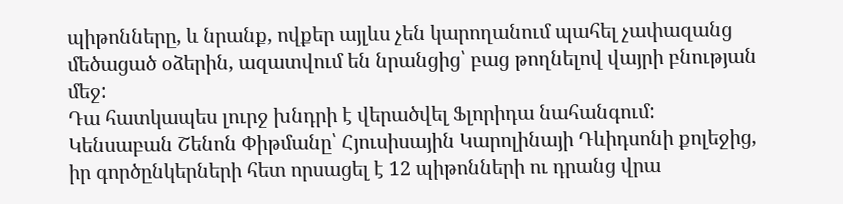պիթոնները, և նրանք, ովքեր այլևս չեն կարողանում պահել չափազանց մեծացած օձերին, ազատվում են նրանցից՝ բաց թողնելով վայրի բնության մեջ:
Դա հատկապես լուրջ խնդրի է վերածվել Ֆլորիդա նահանգում:
Կենսաբան Շենոն Փիթմանը՝ Հյուսիսային Կարոլինայի Դևիդսոնի քոլեջից, իր գործընկերների հետ որսացել է 12 պիթոնների ու դրանց վրա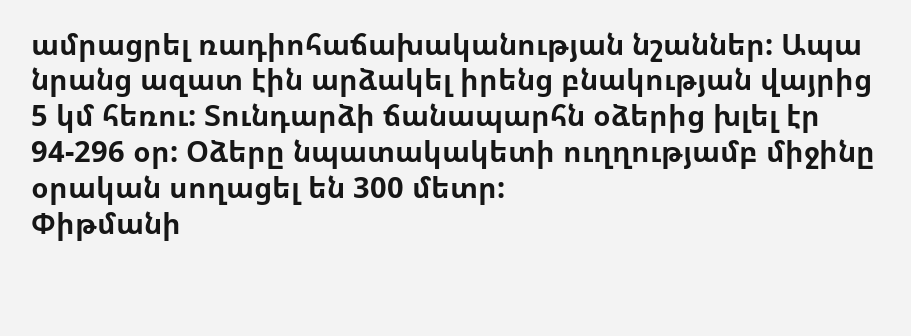ամրացրել ռադիոհաճախականության նշաններ: Ապա նրանց ազատ էին արձակել իրենց բնակության վայրից 5 կմ հեռու: Տունդարձի ճանապարհն օձերից խլել էր 94-296 օր: Օձերը նպատակակետի ուղղությամբ միջինը օրական սողացել են 300 մետր:
Փիթմանի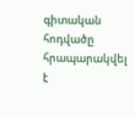գիտական հոդվածը հրապարակվել է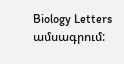Biology Letters ամսագրում: